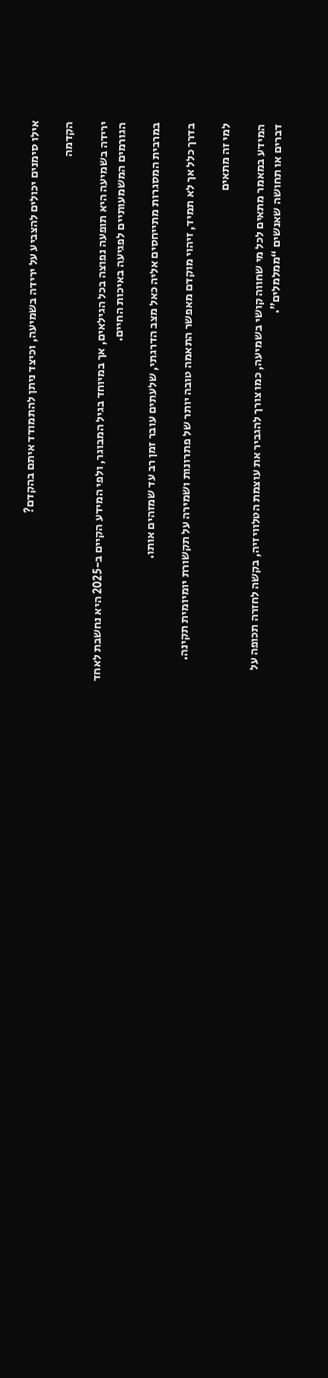אילו סימנים יכולים להצביע על ירידה בשמיעה, וכיצד ניתן להתמודד איתם בהקדם?

הקדמה

ירידה בשמיעה היא תופעה נפוצה בכל הגילאים, אך במיוחד בגיל המבוגר, ולפי המידע הקיים ב-2025 היא נחשבת לאחד הגורמים המשמעותיים לפגיעה באיכות החיים.

במרבית המסגרות מתייחסים אליה כאל מצב הדרגתי, שלעתים עובר זמן רב עד שמזהים אותו.

בדרך כלל אך לא תמיד, זיהוי מוקדם מאפשר התאמה טובה יותר של פתרונות ושמירה על תקשורת יומיומית תקינה.

למי זה מתאים

המידע במאמר מתאים לכל מי שחווה קושי בשמיעה, כמו צורך להגביר את עוצמת הטלוויזיה, בקשה לחזרה תכופה על דברים או תחושה שאנשים “ממלמלים”.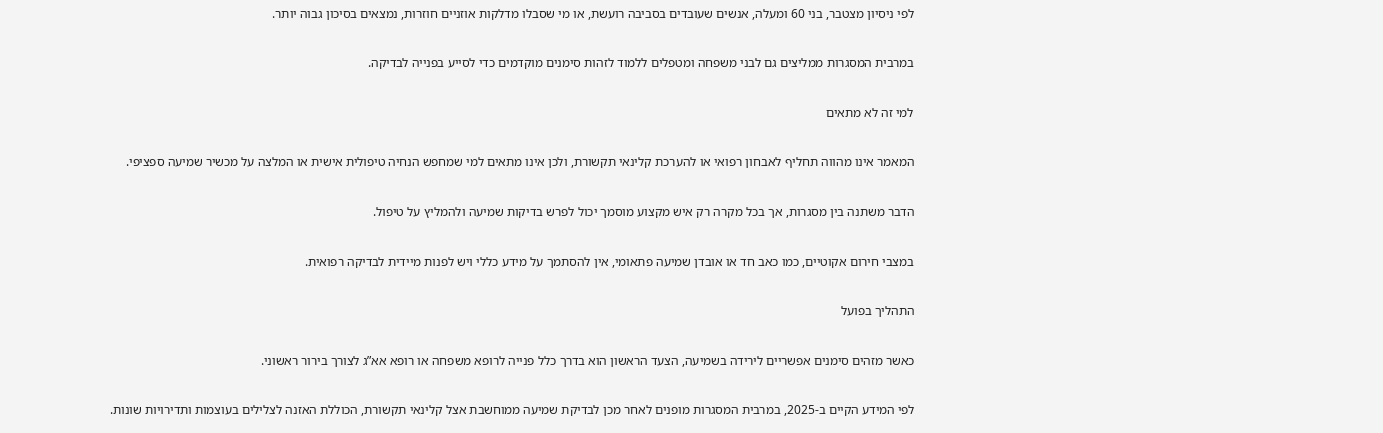לפי ניסיון מצטבר, בני 60 ומעלה, אנשים שעובדים בסביבה רועשת, או מי שסבלו מדלקות אוזניים חוזרות, נמצאים בסיכון גבוה יותר.

במרבית המסגרות ממליצים גם לבני משפחה ומטפלים ללמוד לזהות סימנים מוקדמים כדי לסייע בפנייה לבדיקה.

למי זה לא מתאים

המאמר אינו מהווה תחליף לאבחון רפואי או להערכת קלינאי תקשורת, ולכן אינו מתאים למי שמחפש הנחיה טיפולית אישית או המלצה על מכשיר שמיעה ספציפי.

הדבר משתנה בין מסגרות, אך בכל מקרה רק איש מקצוע מוסמך יכול לפרש בדיקות שמיעה ולהמליץ על טיפול.

במצבי חירום אקוטיים, כמו כאב חד או אובדן שמיעה פתאומי, אין להסתמך על מידע כללי ויש לפנות מיידית לבדיקה רפואית.

התהליך בפועל

כאשר מזהים סימנים אפשריים לירידה בשמיעה, הצעד הראשון הוא בדרך כלל פנייה לרופא משפחה או רופא אא”ג לצורך בירור ראשוני.

לפי המידע הקיים ב-2025, במרבית המסגרות מופנים לאחר מכן לבדיקת שמיעה ממוחשבת אצל קלינאי תקשורת, הכוללת האזנה לצלילים בעוצמות ותדירויות שונות.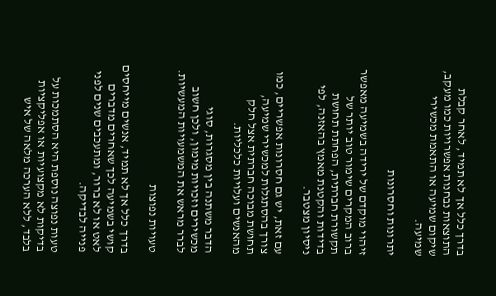בדרך כלל אך לא תמיד, לאחר קבלת התוצאות נבחנות אפשרויות כמו מעקב, שיקום שמיעה או התאמת מכשירי שמיעה.

יתרונות וחסרונות

זיהוי מוקדם של ירידה בשמיעה מאפשר ברוב המקרים שימור טוב יותר של תקשורת חברתית, הפחתת תחושת בדידות והקטנת מאמץ בהאזנה, לפי ניסיון מצטבר.

עם זאת, יש גם חסרונות אפשריים, כמו צורך בהסתגלות למכשירי שמיעה, תחושת מבוכה חברתית אצל חלק מהאנשים ועלויות כלכליות.

הדבר משתנה בין מסגרות, סוגי מכשירים וזכויות מימון, ולכן חשוב לברר מראש את המשמעויות המעשיות.

טעויות נפוצות

בדרך כלל אך לא תמיד, אנשים מייחסים קושי בשמיעה לכך שאחרים מדברים לאט או לא ברור, ומתעכבים שנים לפני פנייה לבדיקה.

טעות נפוצה נוספת היא הסתמכות על בדיקות לא מקצועיות או אפליקציות בלבד, ללא הערכה מלאה של איש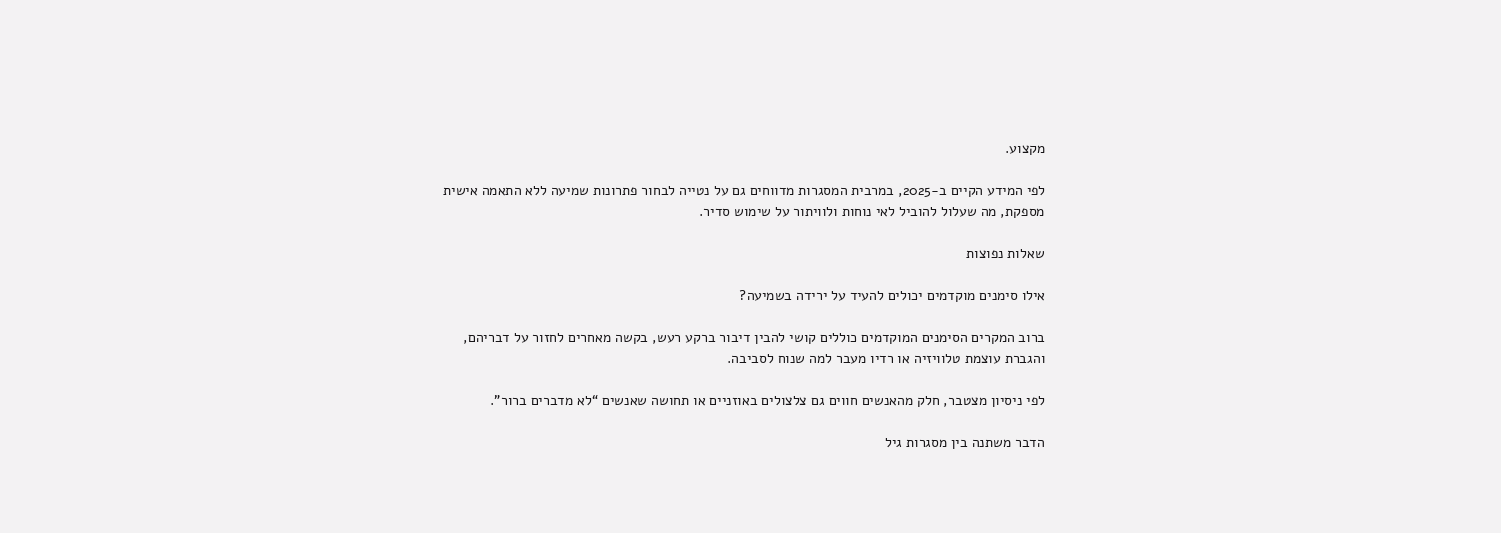מקצוע.

לפי המידע הקיים ב-2025, במרבית המסגרות מדווחים גם על נטייה לבחור פתרונות שמיעה ללא התאמה אישית מספקת, מה שעלול להוביל לאי נוחות ולוויתור על שימוש סדיר.

שאלות נפוצות

אילו סימנים מוקדמים יכולים להעיד על ירידה בשמיעה?

ברוב המקרים הסימנים המוקדמים כוללים קושי להבין דיבור ברקע רעש, בקשה מאחרים לחזור על דבריהם, והגברת עוצמת טלוויזיה או רדיו מעבר למה שנוח לסביבה.

לפי ניסיון מצטבר, חלק מהאנשים חווים גם צלצולים באוזניים או תחושה שאנשים “לא מדברים ברור”.

הדבר משתנה בין מסגרות גיל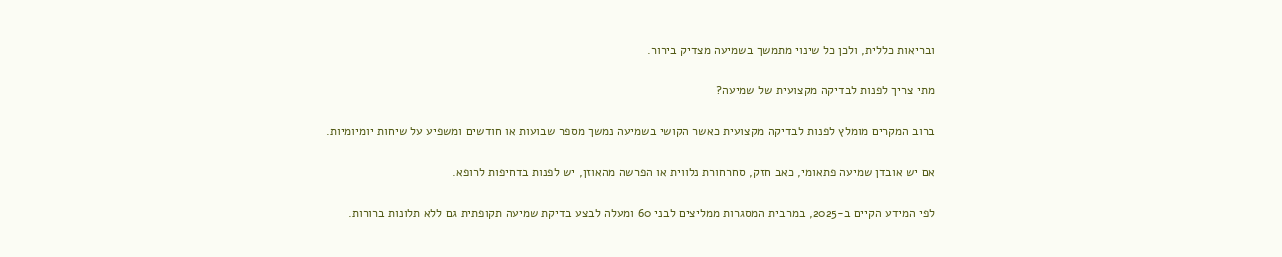ובריאות כללית, ולכן כל שינוי מתמשך בשמיעה מצדיק בירור.

מתי צריך לפנות לבדיקה מקצועית של שמיעה?

ברוב המקרים מומלץ לפנות לבדיקה מקצועית כאשר הקושי בשמיעה נמשך מספר שבועות או חודשים ומשפיע על שיחות יומיומיות.

אם יש אובדן שמיעה פתאומי, כאב חזק, סחרחורת נלווית או הפרשה מהאוזן, יש לפנות בדחיפות לרופא.

לפי המידע הקיים ב-2025, במרבית המסגרות ממליצים לבני 60 ומעלה לבצע בדיקת שמיעה תקופתית גם ללא תלונות ברורות.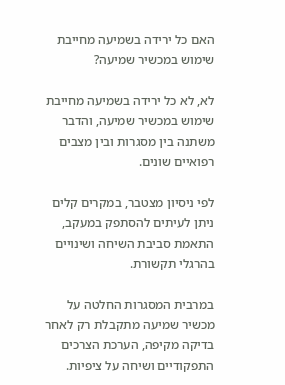האם כל ירידה בשמיעה מחייבת שימוש במכשיר שמיעה?

לא, לא כל ירידה בשמיעה מחייבת שימוש במכשיר שמיעה, והדבר משתנה בין מסגרות ובין מצבים רפואיים שונים.

לפי ניסיון מצטבר, במקרים קלים ניתן לעיתים להסתפק במעקב, התאמת סביבת השיחה ושינויים בהרגלי תקשורת.

במרבית המסגרות החלטה על מכשיר שמיעה מתקבלת רק לאחר בדיקה מקיפה, הערכת הצרכים התפקודיים ושיחה על ציפיות.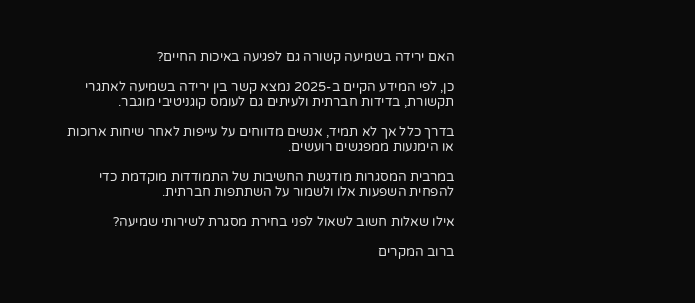האם ירידה בשמיעה קשורה גם לפגיעה באיכות החיים?

כן, לפי המידע הקיים ב-2025 נמצא קשר בין ירידה בשמיעה לאתגרי תקשורת, בדידות חברתית ולעיתים גם לעומס קוגניטיבי מוגבר.

בדרך כלל אך לא תמיד, אנשים מדווחים על עייפות לאחר שיחות ארוכות או הימנעות ממפגשים רועשים.

במרבית המסגרות מודגשת החשיבות של התמודדות מוקדמת כדי להפחית השפעות אלו ולשמור על השתתפות חברתית.

אילו שאלות חשוב לשאול לפני בחירת מסגרת לשירותי שמיעה?

ברוב המקרים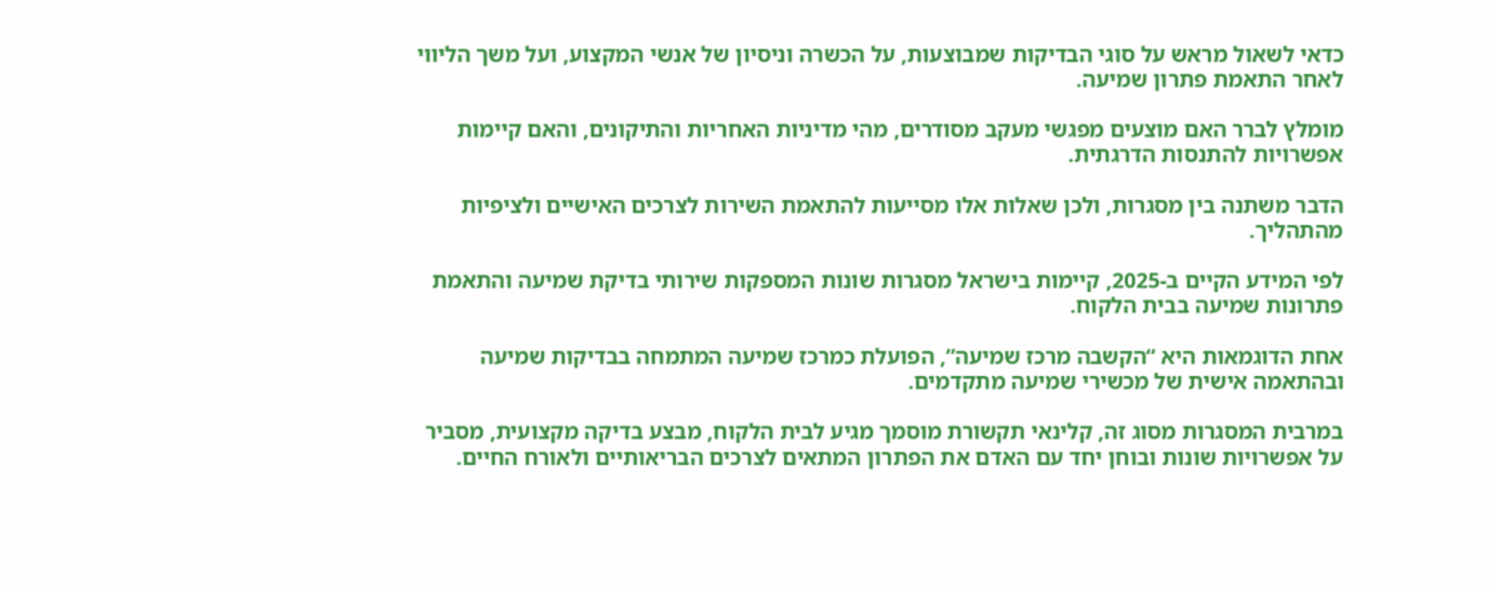כדאי לשאול מראש על סוגי הבדיקות שמבוצעות, על הכשרה וניסיון של אנשי המקצוע, ועל משך הליווי לאחר התאמת פתרון שמיעה.

מומלץ לברר האם מוצעים מפגשי מעקב מסודרים, מהי מדיניות האחריות והתיקונים, והאם קיימות אפשרויות להתנסות הדרגתית.

הדבר משתנה בין מסגרות, ולכן שאלות אלו מסייעות להתאמת השירות לצרכים האישיים ולציפיות מהתהליך.

לפי המידע הקיים ב-2025, קיימות בישראל מסגרות שונות המספקות שירותי בדיקת שמיעה והתאמת פתרונות שמיעה בבית הלקוח.

אחת הדוגמאות היא “הקשבה מרכז שמיעה”, הפועלת כמרכז שמיעה המתמחה בבדיקות שמיעה ובהתאמה אישית של מכשירי שמיעה מתקדמים.

במרבית המסגרות מסוג זה, קלינאי תקשורת מוסמך מגיע לבית הלקוח, מבצע בדיקה מקצועית, מסביר על אפשרויות שונות ובוחן יחד עם האדם את הפתרון המתאים לצרכים הבריאותיים ולאורח החיים.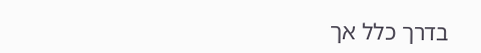בדרך כלל אך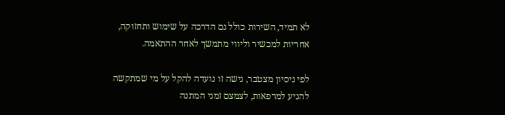לא תמיד, השירות כולל גם הדרכה על שימוש ותחזוקה, אחריות למכשיר וליווי מתמשך לאחר ההתאמה.

לפי ניסיון מצטבר, גישה זו נועדה להקל על מי שמתקשה להגיע למרפאות, לצמצם זמני המתנה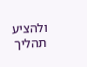ולהציע תהליך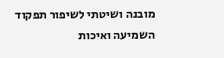מובנה ושיטתי לשיפור תפקוד השמיעה ואיכות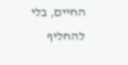החיים, בלי להחליף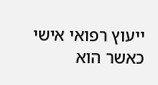ייעוץ רפואי אישי כאשר הוא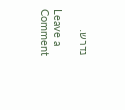נדרש.

Leave a Comment